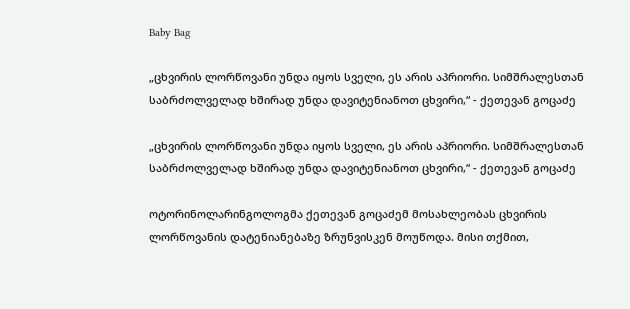Baby Bag

„ცხვირის ლორწოვანი უნდა იყოს სველი, ეს არის აპრიორი. სიმშრალესთან საბრძოლველად ხშირად უნდა დავიტენიანოთ ცხვირი,“ - ქეთევან გოცაძე

„ცხვირის ლორწოვანი უნდა იყოს სველი, ეს არის აპრიორი. სიმშრალესთან საბრძოლველად ხშირად უნდა დავიტენიანოთ ცხვირი,“ - ქეთევან გოცაძე

ოტორინოლარინგოლოგმა ქეთევან გოცაძემ მოსახლეობას ცხვირის ლორწოვანის დატენიანებაზე ზრუნვისკენ მოუწოდა. მისი თქმით,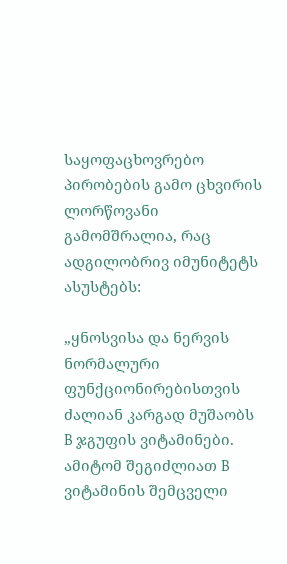საყოფაცხოვრებო პირობების გამო ცხვირის ლორწოვანი გამომშრალია, რაც ადგილობრივ იმუნიტეტს ასუსტებს:

„ყნოსვისა და ნერვის ნორმალური ფუნქციონირებისთვის ძალიან კარგად მუშაობს B ჯგუფის ვიტამინები. ამიტომ შეგიძლიათ B ვიტამინის შემცველი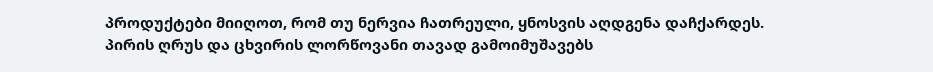პროდუქტები მიიღოთ, რომ თუ ნერვია ჩათრეული, ყნოსვის აღდგენა დაჩქარდეს. პირის ღრუს და ცხვირის ლორწოვანი თავად გამოიმუშავებს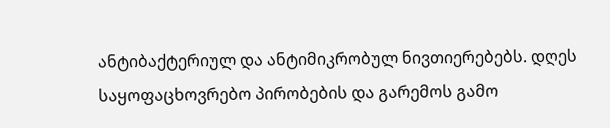ანტიბაქტერიულ და ანტიმიკრობულ ნივთიერებებს. დღეს საყოფაცხოვრებო პირობების და გარემოს გამო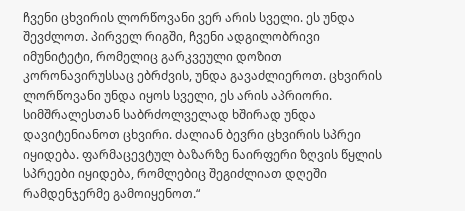ჩვენი ცხვირის ლორწოვანი ვერ არის სველი. ეს უნდა შევძლოთ. პირველ რიგში, ჩვენი ადგილობრივი იმუნიტეტი, რომელიც გარკვეული დოზით კორონავირუსსაც ებრძვის, უნდა გავაძლიეროთ. ცხვირის ლორწოვანი უნდა იყოს სველი, ეს არის აპრიორი. სიმშრალესთან საბრძოლველად ხშირად უნდა დავიტენიანოთ ცხვირი. ძალიან ბევრი ცხვირის სპრეი იყიდება. ფარმაცევტულ ბაზარზე ნაირფერი ზღვის წყლის სპრეები იყიდება, რომლებიც შეგიძლიათ დღეში რამდენჯერმე გამოიყენოთ.“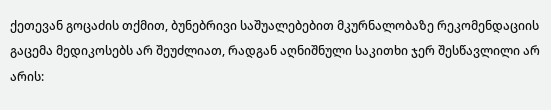ქეთევან გოცაძის თქმით, ბუნებრივი საშუალებებით მკურნალობაზე რეკომენდაციის გაცემა მედიკოსებს არ შეუძლიათ, რადგან აღნიშნული საკითხი ჯერ შესწავლილი არ არის: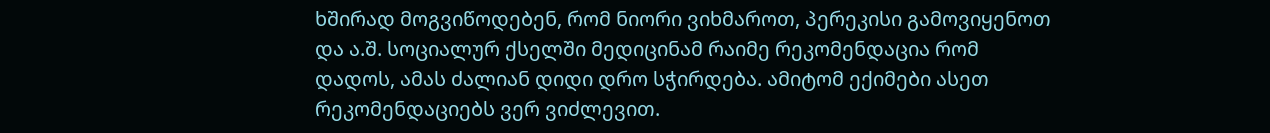ხშირად მოგვიწოდებენ, რომ ნიორი ვიხმაროთ, პერეკისი გამოვიყენოთ და ა.შ. სოციალურ ქსელში მედიცინამ რაიმე რეკომენდაცია რომ დადოს, ამას ძალიან დიდი დრო სჭირდება. ამიტომ ექიმები ასეთ რეკომენდაციებს ვერ ვიძლევით.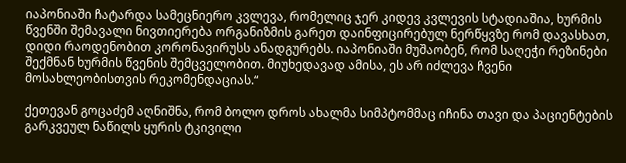იაპონიაში ჩატარდა სამეცნიერო კვლევა, რომელიც ჯერ კიდევ კვლევის სტადიაშია, ხურმის წვენში შემავალი ნივთიერება ორგანიზმის გარეთ დაინფიცირებულ ნერწყვზე რომ დავასხათ, დიდი რაოდენობით კორონავირუსს ანადგურებს. იაპონიაში მუშაობენ, რომ საღეჭი რეზინები შექმნან ხურმის წვენის შემცველობით. მიუხედავად ამისა, ეს არ იძლევა ჩვენი მოსახლეობისთვის რეკომენდაციას.“

ქეთევან გოცაძემ აღნიშნა, რომ ბოლო დროს ახალმა სიმპტომმაც იჩინა თავი და პაციენტების გარკვეულ ნაწილს ყურის ტკივილი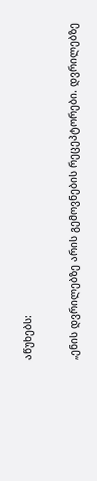აწუხებს:

„ენის დვრილებზე არის გემოვნების რეცეპტორები. დვრილებზე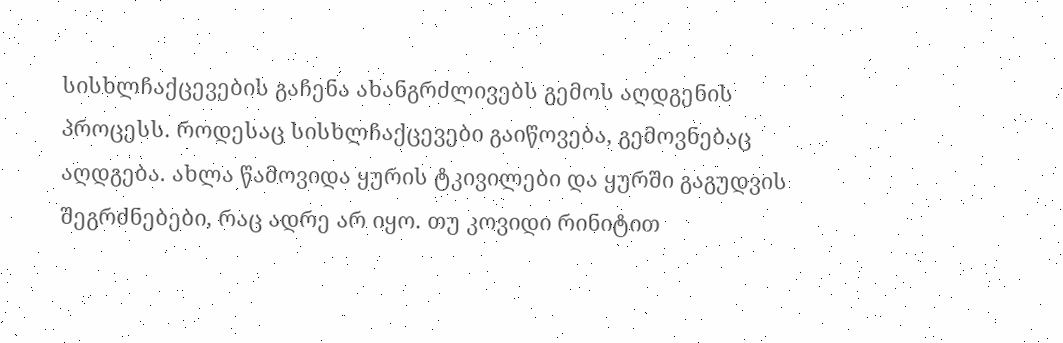სისხლჩაქცევების გაჩენა ახანგრძლივებს გემოს აღდგენის პროცესს. როდესაც სისხლჩაქცევები გაიწოვება, გემოვნებაც აღდგება. ახლა წამოვიდა ყურის ტკივილები და ყურში გაგუდვის შეგრძნებები, რაც ადრე არ იყო. თუ კოვიდი რინიტით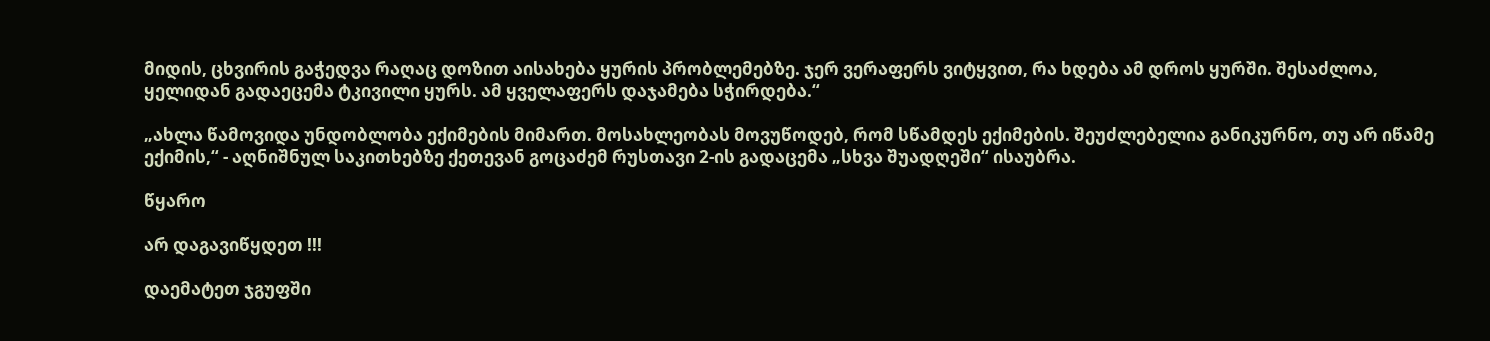მიდის, ცხვირის გაჭედვა რაღაც დოზით აისახება ყურის პრობლემებზე. ჯერ ვერაფერს ვიტყვით, რა ხდება ამ დროს ყურში. შესაძლოა, ყელიდან გადაეცემა ტკივილი ყურს. ამ ყველაფერს დაჯამება სჭირდება.“

„ახლა წამოვიდა უნდობლობა ექიმების მიმართ. მოსახლეობას მოვუწოდებ, რომ სწამდეს ექიმების. შეუძლებელია განიკურნო, თუ არ იწამე ექიმის,“ - აღნიშნულ საკითხებზე ქეთევან გოცაძემ რუსთავი 2-ის გადაცემა „სხვა შუადღეში“ ისაუბრა.

წყარო

არ დაგავიწყდეთ !!!

დაემატეთ ჯგუფში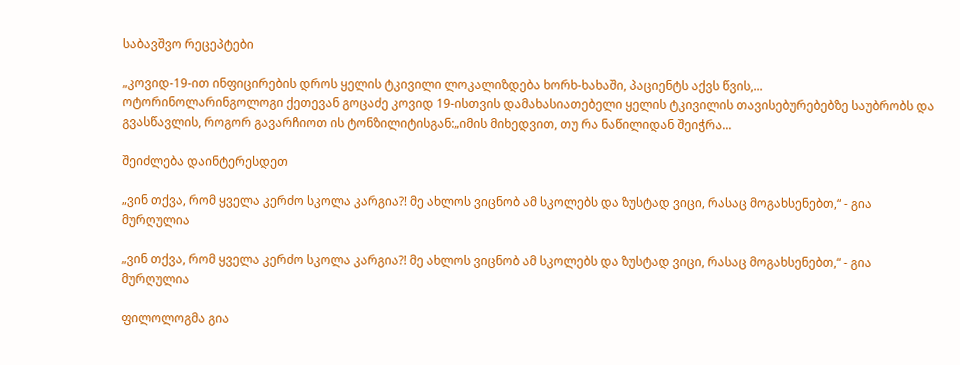საბავშვო რეცეპტები

„კოვიდ-19-ით ინფიცირების დროს ყელის ტკივილი ლოკალიზდება ხორხ-ხახაში, პაციენტს აქვს წვის,...
ოტორინოლარინგოლოგი ქეთევან გოცაძე კოვიდ 19-ისთვის დამახასიათებელი ყელის ტკივილის თავისებურებებზე საუბრობს და გვასწავლის, როგორ გავარჩიოთ ის ტონზილიტისგან:„იმის მიხედვით, თუ რა ნაწილიდან შეიჭრა...

შეიძლება დაინტერესდეთ

„ვინ თქვა, რომ ყველა კერძო სკოლა კარგია?! მე ახლოს ვიცნობ ამ სკოლებს და ზუსტად ვიცი, რასაც მოგახსენებთ,“ - გია მურღულია

„ვინ თქვა, რომ ყველა კერძო სკოლა კარგია?! მე ახლოს ვიცნობ ამ სკოლებს და ზუსტად ვიცი, რასაც მოგახსენებთ,“ - გია მურღულია

ფილოლოგმა გია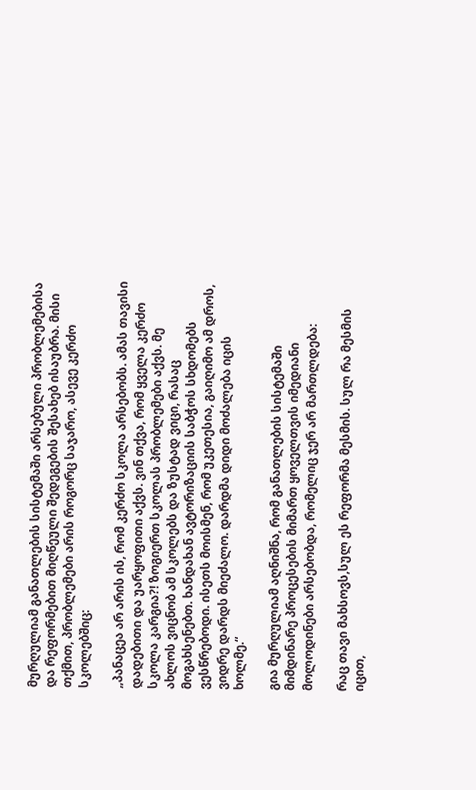მურღულიამ განათლების სისტემაში არსებული პრობლემებისა და რეფორმებით მიღწეული შედეგების შესახებ ისაუბრა. მისი თქმით, პრობლემები არის როგორც საჯარო, ასევე კერძო სკოლებშიც:

„პანაცეა არ არის ის, რომ კერძო სკოლა არსებობს. ამას თავისი დადებითი და უარყოფითი აქვს. ვინ თქვა, რომ ყველა კერძო სკოლა კარგია?! ზოგიერთ სკოლას პრობლემები აქვს. მე ახლოს ვიცნობ ამ სკოლებს და ზუსტად ვიცი, რასაც მოგახსენებთ. ხანდახან ავტორიზაციის საბჭოს სხდომებს ვესწრებოდი. ისეთს მოისმენ, რომ უკეთესია, გაიღიმო ამ დროს, ვიდრე დარდს მიეძალო. დარდმა დიდი მოძალება იცის ხოლმე.“

გია მურღულიამ აღნიშნა, რომ განათლების სისტემაში მიმდინარე პროცესების მიმართ ყოველთვის იმედიანი მოლოდინები არსებობდა, რომელიც ჯერ არ მართლდება:

რაც თავი მახსოვს,სულ ეს რეფორმა მესმის. სულ რა მესმის იცით,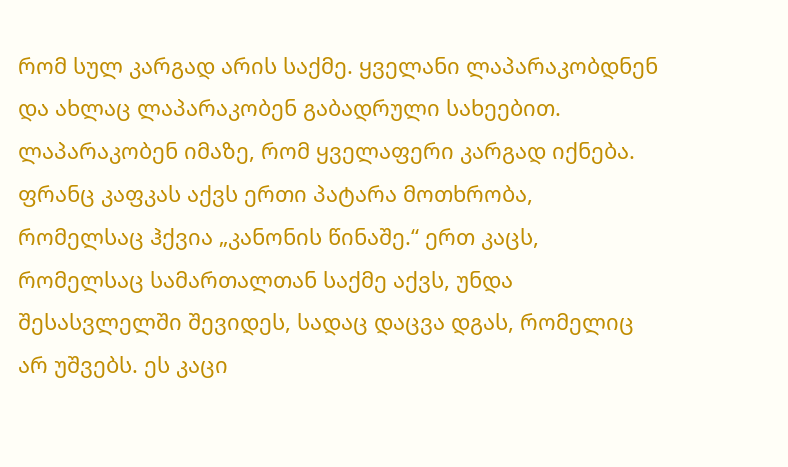რომ სულ კარგად არის საქმე. ყველანი ლაპარაკობდნენ და ახლაც ლაპარაკობენ გაბადრული სახეებით. ლაპარაკობენ იმაზე, რომ ყველაფერი კარგად იქნება. ფრანც კაფკას აქვს ერთი პატარა მოთხრობა, რომელსაც ჰქვია „კანონის წინაშე.“ ერთ კაცს, რომელსაც სამართალთან საქმე აქვს, უნდა შესასვლელში შევიდეს, სადაც დაცვა დგას, რომელიც არ უშვებს. ეს კაცი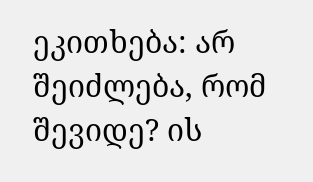ეკითხება: არ შეიძლება, რომ შევიდე? ის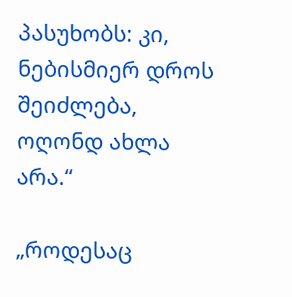პასუხობს: კი, ნებისმიერ დროს შეიძლება, ოღონდ ახლა არა.“

„როდესაც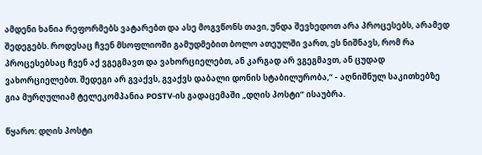ამდენი ხანია რეფორმებს ვატარებთ და ასე მოგვწონს თავი, უნდა შევხედოთ არა პროცესებს, არამედ შედეგებს. როდესაც ჩვენ მსოფლიოში გამუდმებით ბოლო ათეულში ვართ, ეს ნიშნავს, რომ რა პროცესებსაც ჩვენ აქ ვგეგმავთ და ვახორციელებთ, ან კარგად არ ვგეგმავთ, ან ცუდად ვახორციელებთ. შედეგი არ გვაქვს, გვაქვს დაბალი დონის სტაბილურობა,“ - აღნიშნულ საკითხებზე გია მურღულიამ ტელეკომპანია POSTV-ის გადაცემაში „დღის პოსტი“ ისაუბრა.

წყარო: დღის პოსტი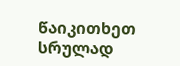წაიკითხეთ სრულად